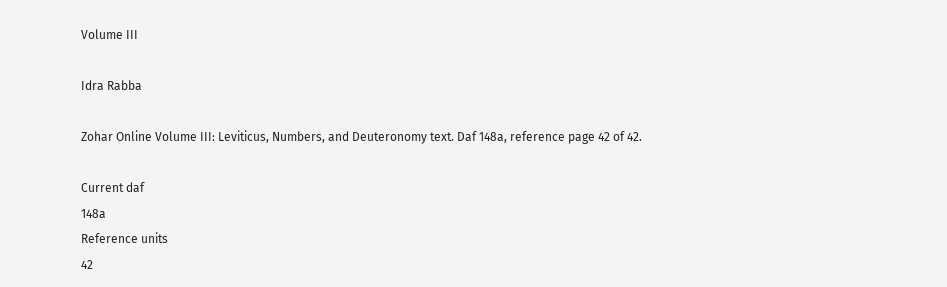Volume III

Idra Rabba

Zohar Online Volume III: Leviticus, Numbers, and Deuteronomy text. Daf 148a, reference page 42 of 42.

Current daf
148a
Reference units
42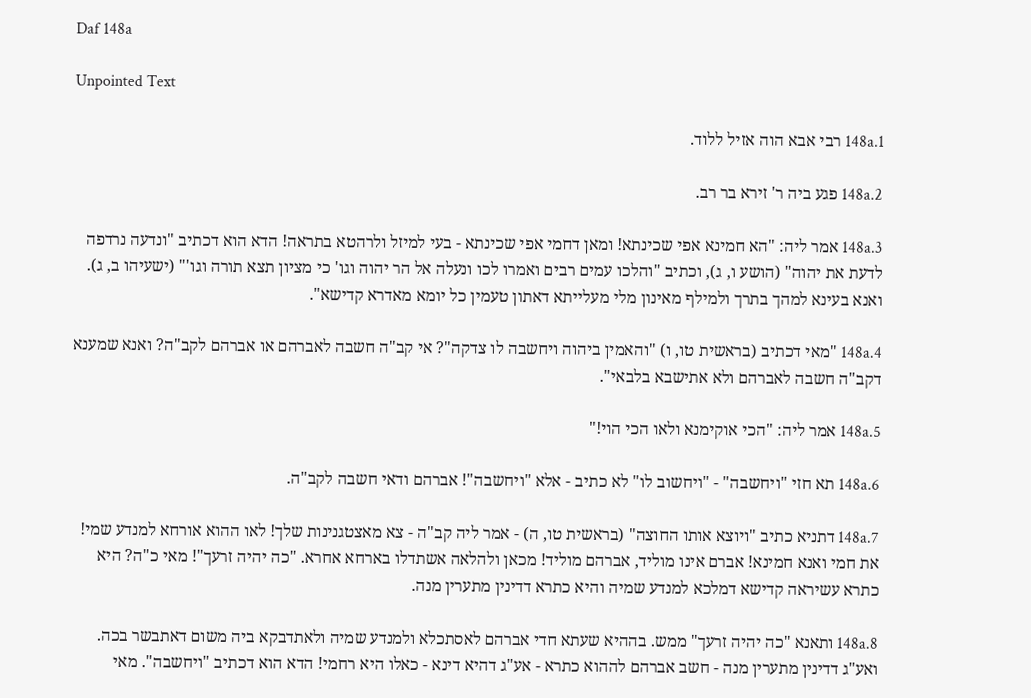Daf 148a

Unpointed Text

148a.1 רבי אבא הוה אזיל ללוד.

148a.2 פגע ביה ר' זירא בר רב.

148a.3 אמר ליה: "הא חמינא אפי שכינתא! ומאן דחמי אפי שכינתא - בעי למיזל ולרהטא בתראה! הדא הוא דכתיב "ונדעה נרדפה לדעת את יהוה" (הושע ו, ג), וכתיב "והלכו עמים רבים ואמרו לכו ונעלה אל הר יהוה וגו' כי מציון תצא תורה וגו'" (ישעיהו ב, ג). ואנא בעינא למהך בתרך ולמילף מאינון מלי מעלייתא דאתון טעמין כל יומא מאדרא קדישא".

148a.4 "מאי דכתיב (בראשית טו, ו) "והאמין ביהוה ויחשבה לו צדקה"? אי קב"ה חשבה לאברהם או אברהם לקב"ה? ואנא שמענא דקב"ה חשבה לאברהם ולא אתישבא בלבאי".

148a.5 אמר ליה: "הכי אוקימנא ולאו הכי הוי!"

148a.6 תא חזי "ויחשבה" - "ויחשוב לו" לא כתיב - אלא "ויחשבה"! אברהם ודאי חשבה לקב"ה.

148a.7 דתניא כתיב "ויוצא אותו החוצה" (בראשית טו, ה) - אמר ליה קב"ה - צא מאצטגנינות שלך! לאו ההוא אורחא למנדע שמי! את חמי ואנא חמינא! אברם אינו מוליד, אברהם מוליד! מכאן ולהלאה אשתדלו בארחא אחרא. "כה יהיה זרעך"! מאי כ"ה? היא כתרא עשיראה קדישא דמלכא למנדע שמיה והיא כתרא דדינין מתערין מנה.

148a.8 ותאנא "כה יהיה זרעך" ממש. בההיא שעתא חדי אברהם לאסתכלא ולמנדע שמיה ולאתדבקא ביה משום דאתבשר בכה. ואע"ג דדינין מתערין מנה - חשב אברהם לההוא כתרא - אע"ג דהיא דינא - כאלו היא רחמי! הדא הוא דכתיב "ויחשבה". מאי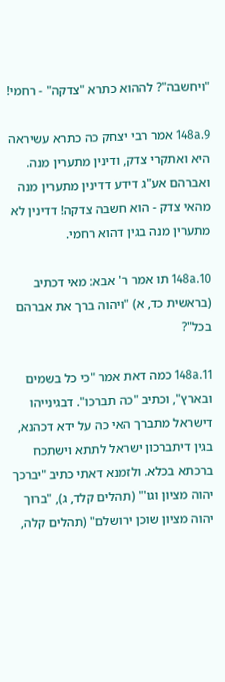"ויחשבה"? לההוא כתרא "צדקה" - רחמי!

148a.9 אמר רבי יצחק כה כתרא עשיראה היא ואתקרי צדק, ודינין מתערין מנה. ואברהם אע"ג דידע דדינין מתערין מנה מהאי צדק - הוא חשבה צדקה! דדינין לא מתערין מנה בגין דהוא רחמי.

148a.10 תו אמר ר' אבא: מאי דכתיב (בראשית כד, א) "ויהוה ברך את אברהם בכל"?

148a.11 כמה דאת אמר "כי כל בשמים ובארץ", וכתיב "כה תברכו". דבגינייהו דישראל מתברך האי כה על ידא דכהנא, בגין דיתברכון ישראל לתתא וישתכח ברכתא בכלא. ולזמנא דאתי כתיב "יברכך יהוה מציון וגו'" (תהלים קלד, ג), "ברוך יהוה מציון שוכן ירושלם" (תהלים קלה,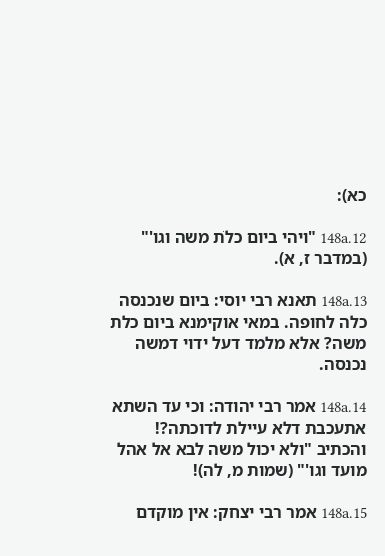כא):

148a.12 "ויהי ביום כלֹת משה וגו'" (במדבר ז, א).

148a.13 תאנא רבי יוסי: ביום שנכנסה כלה לחופה. במאי אוקימנא ביום כלת משה? אלא מלמד דעל ידוי דמשה נכנסה.

148a.14 אמר רבי יהודה: וכי עד השתא אתעכבת דלא עיילת לדוכתה?! והכתיב "ולא יכול משה לבא אל אהל מועד וגו'" (שמות מ, לה)!

148a.15 אמר רבי יצחק: אין מוקדם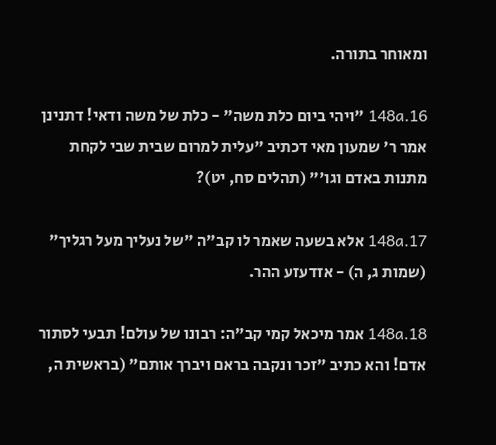ומאוחר בתורה.

148a.16 "ויהי ביום כלת משה" - כלת של משה ודאי! דתנינן אמר ר' שמעון מאי דכתיב "עלית למרום שבית שבי לקחת מתנות באדם וגו'" (תהלים סח, יט)?

148a.17 אלא בשעה שאמר לו קב"ה "של נעליך מעל רגליך" (שמות ג, ה) - אזדעזע ההר.

148a.18 אמר מיכאל קמי קב"ה: רבונו של עולם! תבעי לסתור אדם! והא כתיב "זכר ונקבה בראם ויברך אותם" (בראשית ה,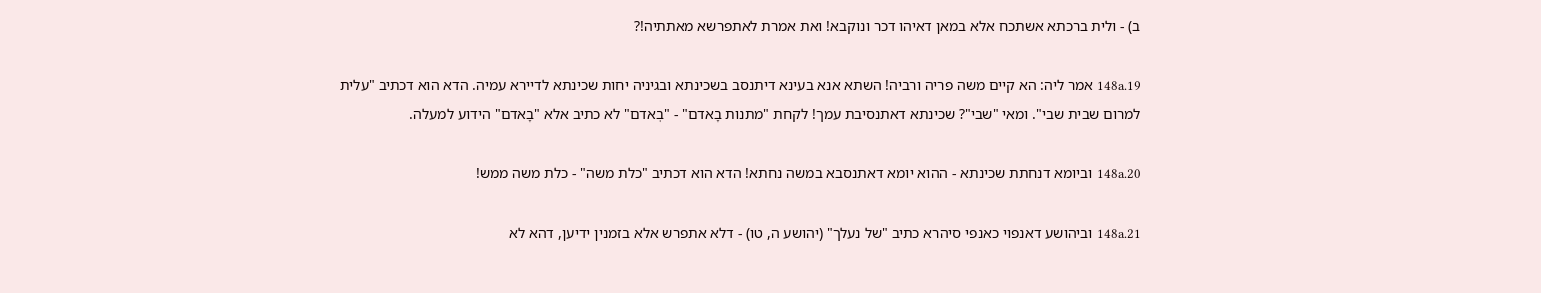ב) - ולית ברכתא אשתכח אלא במאן דאיהו דכר ונוקבא! ואת אמרת לאתפרשא מאתתיה!?

148a.19 אמר ליה: הא קיים משה פריה ורביה! השתא אנא בעינא דיתנסב בשכינתא ובגיניה יחות שכינתא לדיירא עמיה. הדא הוא דכתיב "עלית למרום שבית שבי". ומאי "שבי"? שכינתא דאתנסיבת עמך! לקחת "מתנות בָאדם" - "בְאדם" לא כתיב אלא "בָאדם" הידוע למעלה.

148a.20 וביומא דנחתת שכינתא - ההוא יומא דאתנסבא במשה נחתא! הדא הוא דכתיב "כלת משה" - כלת משה ממש!

148a.21 וביהושע דאנפוי כאנפי סיהרא כתיב "של נעלך" (יהושע ה, טו) - דלא אתפרש אלא בזמנין ידיען, דהא לא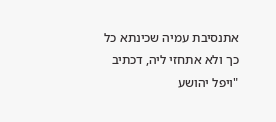אתנסיבת עמיה שכינתא כל כך ולא אתחזי ליה, דכתיב "ויפל יהושע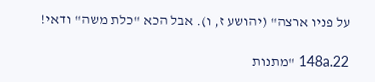על פניו ארצה" (יהושע ז, ו). אבל הכא "כלת משה" ודאי!

148a.22 "מתנות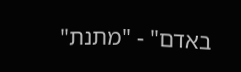באדם" - "מתנת"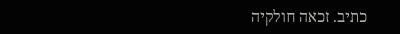כתיב. זכאה חולקיה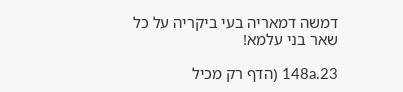דמשה דמאריה בעי ביקריה על כל שאר בני עלמא!

148a.23 (הדף רק מכיל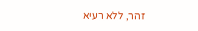זהר, ללא רעיא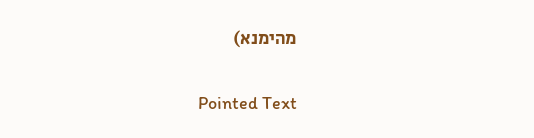מהימנא)

Pointed Text